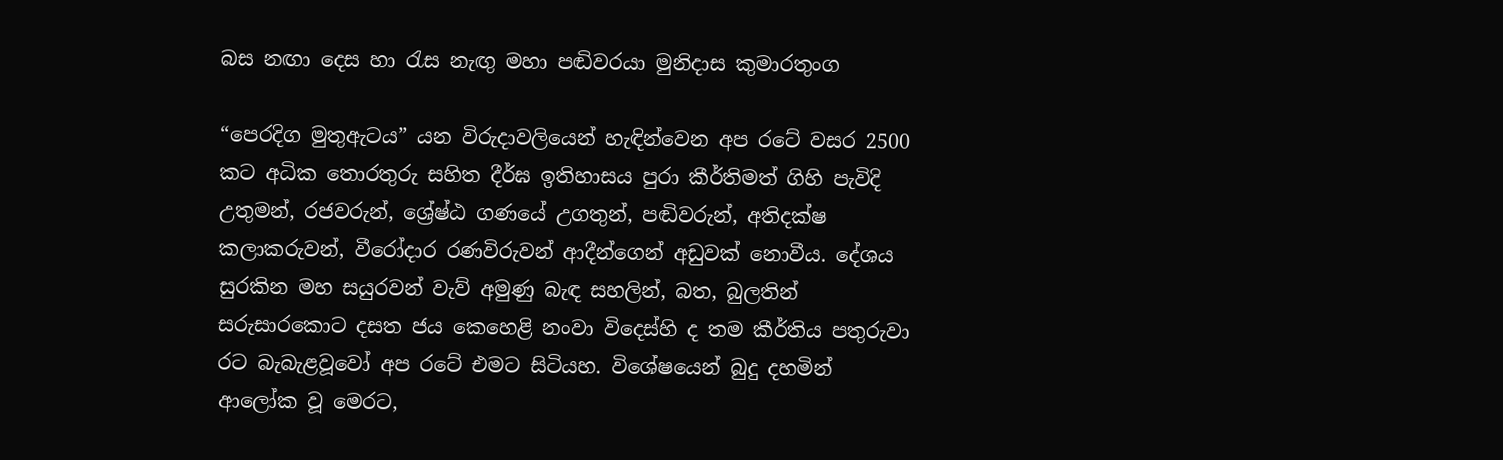බස නඟා දෙස හා රැස නැඟු මහා පඬිවරයා මුනිදාස කුමාරතුංග

“පෙරදිග මුතුඇටය” යන විරුදාවලියෙන් හැඳින්වෙන අප රටේ වසර 2500 කට අධික තොරතුරු සහිත දීර්ඝ ඉතිහාසය පුරා කීර්තිමත් ගිහි පැවිදි උතුමන්, රජවරුන්, ශ්‍රේෂ්ඨ ගණයේ උගතුන්, පඬිවරුන්, අතිදක්‌ෂ කලාකරුවන්, වීරෝදාර රණවිරුවන් ආදීන්ගෙන් අඩුවක්‌ නොවීය. දේශය සුරකින මහ සයුරවන් වැව් අමුණු බැඳ සහලින්, බත, බුලතින් සරුසාරකොට දසත ජය කෙහෙළි නංවා විදෙස්‌හි ද තම කීර්තිය පතුරුවා රට බැබැළවූවෝ අප රටේ එමට සිටියහ. විශේෂයෙන් බුදු දහමින් ආලෝක වූ මෙරට,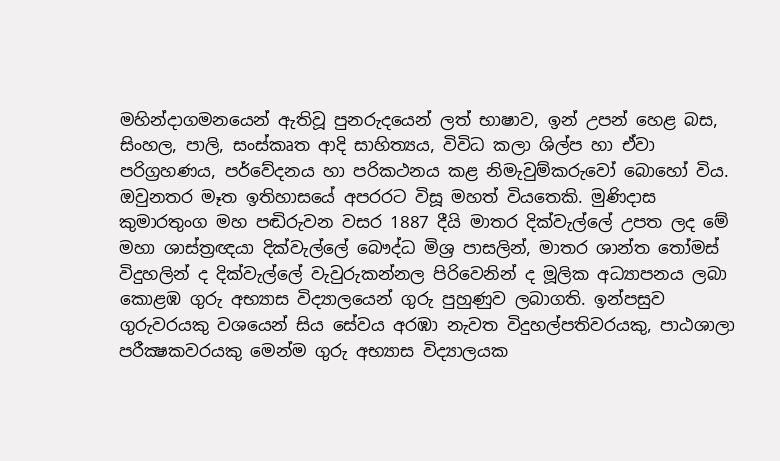මහින්දාගමනයෙන් ඇතිවූ පුනරුදයෙන් ලත් භාෂාව, ඉන් උපන් හෙළ බස, සිංහල, පාලි, සංස්‌කෘත ආදි සාහිත්‍යය, විවිධ කලා ශිල්ප හා ඒවා පරිග්‍රහණය, පර්වේදනය හා පරිකථනය කළ නිමැවුම්කරුවෝ බොහෝ විය. ඔවුනතර මෑත ඉතිහාසයේ අපරරට විසූ මහත් වියතෙකි. මුණිදාස කුමාරතුංග මහ පඬිරුවන වසර 1887 දීයි මාතර දික්‌වැල්ලේ උපත ලද මේ මහා ශාස්‌ත්‍රඥයා දික්‌වැල්ලේ බෞද්ධ මිශ්‍ර පාසලින්, මාතර ශාන්ත තෝමස්‌ විදුහලින් ද දික්‌වැල්ලේ වැවුරුකන්නල පිරිවෙනින් ද මූලික අධ්‍යාපනය ලබා කොළඹ ගුරු අභ්‍යාස විද්‍යාලයෙන් ගුරු පුහුණුව ලබාගති. ඉන්පසුව ගුරුවරයකු වශයෙන් සිය සේවය අරඹා නැවත විදුහල්පතිවරයකු, පාඨශාලා පරීක්‍ෂකවරයකු මෙන්ම ගුරු අභ්‍යාස විද්‍යාලයක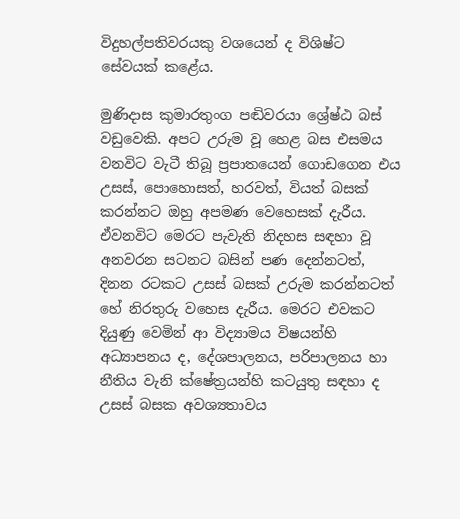විදුහල්පතිවරයකු වශයෙන් ද විශිෂ්ට සේවයක්‌ කළේය.

මුණිදාස කුමාරතුංග පඬිවරයා ශ්‍රේෂ්ඨ බස්‌ වඩුවෙකි. අපට උරුම වූ හෙළ බස එසමය වනවිට වැටී තිබූ ප්‍රපාතයෙන් ගොඩගෙන එය උසස්‌, පොහොසත්, හරවත්, වියත් බසක්‌ කරන්නට ඔහු අපමණ වෙහෙසක්‌ දැරීය. ඒවනවිට මෙරට පැවැති නිදහස සඳහා වූ අනවරන සටනට බසින් පණ දෙන්නටත්, දිනන රටකට උසස්‌ බසක්‌ උරුම කරන්නටත් හේ නිරතුරු වහෙස දැරීය. මෙරට එවකට දියුණු වෙමින් ආ විද්‍යාමය විෂයන්හි අධ්‍යාපනය ද, දේශපාලනය, පරිපාලනය හා නීතිය වැනි ක්‌ෂේත්‍රයන්හි කටයුතු සඳහා ද උසස්‌ බසක අවශ්‍යතාවය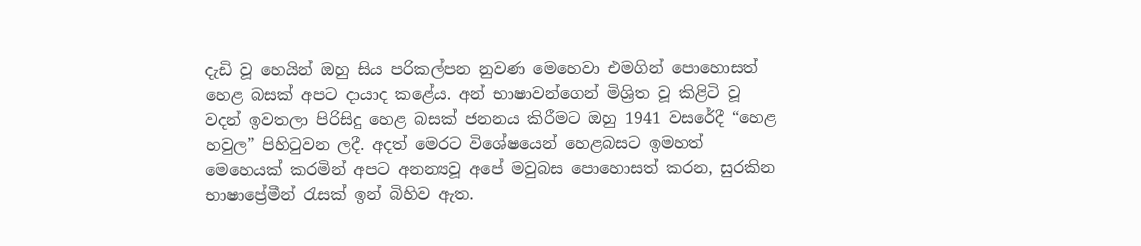දැඩි වූ හෙයින් ඔහු සිය පරිකල්පන නුවණ මෙහෙවා එමගින් පොහොසත් හෙළ බසක්‌ අපට දායාද කළේය. අන් භාෂාවන්ගෙන් මිශ්‍රිත වූ කිළිටි වූ වදන් ඉවතලා පිරිසිදු හෙළ බසක්‌ ජනනය කිරීමට ඔහු 1941 වසරේදී “හෙළ හවුල” පිහිටුවන ලදී. අදත් මෙරට විශේෂයෙන් හෙළබසට ඉමහත් මෙහෙයක්‌ කරමින් අපට අනන්‍යවූ අපේ මවුබස පොහොසත් කරන, සුරකින භාෂාප්‍රේමීන් රැසක්‌ ඉන් බිහිව ඇත.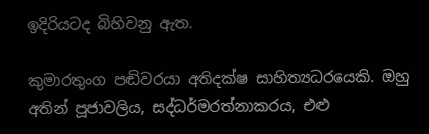ඉදිරියටද බිහිවනු ඇත.

කුමාරතුංග පඬිවරයා අතිදක්‌ෂ සාහිත්‍යධරයෙකි. ඔහු අතින් පූජාවලිය, සද්ධර්මරත්නාකරය, එළු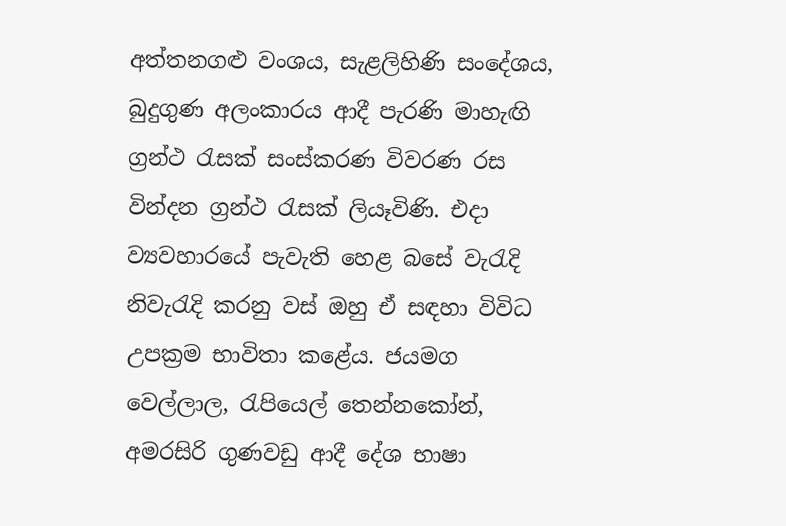අත්තනගළු වංශය, සැළලිහිණි සංදේශය, බුදුගුණ අලංකාරය ආදී පැරණි මාහැඟි ග්‍රන්ථ රැසක්‌ සංස්‌කරණ විවරණ රස වින්දන ග්‍රන්ථ රැසක්‌ ලියෑවිණි. එදා ව්‍යවහාරයේ පැවැති හෙළ බසේ වැරැදි නිවැරැදි කරනු වස්‌ ඔහු ඒ සඳහා විවිධ උපක්‍රම භාවිතා කළේය. ජයමග වෙල්ලාල, රැපියෙල් තෙන්නකෝන්, අමරසිරි ගුණවඩු ආදී දේශ භාෂා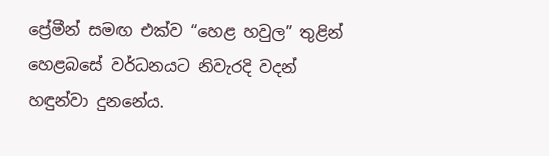ප්‍රේමීන් සමඟ එක්‌ව “හෙළ හවුල” තුළින් හෙළබසේ වර්ධනයට නිවැරදි වදන් හඳුන්වා දුනනේය.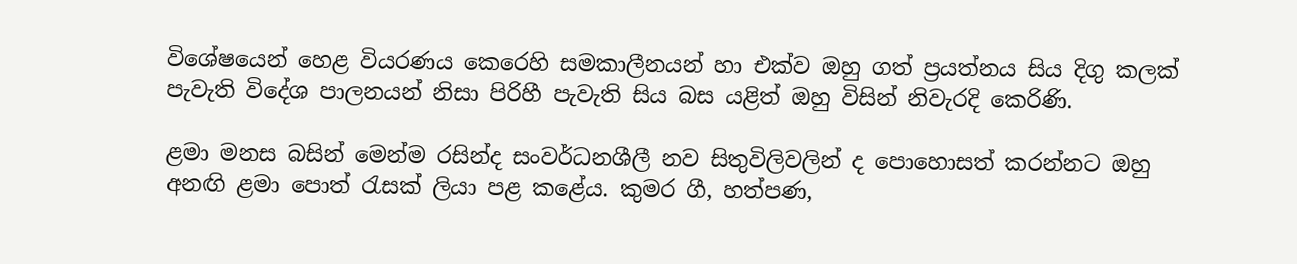විශේෂයෙන් හෙළ වියරණය කෙරෙහි සමකාලීනයන් හා එක්‌ව ඔහු ගත් ප්‍රයත්නය සිය දිගු කලක්‌ පැවැති විදේශ පාලනයන් නිසා පිරිහී පැවැති සිය බස යළිත් ඔහු විසින් නිවැරදි කෙරිණි.

ළමා මනස බසින් මෙන්ම රසින්ද සංවර්ධනශීලී නව සිතුවිලිවලින් ද පොහොසත් කරන්නට ඔහු අනඟි ළමා පොත් රැසක්‌ ලියා පළ කළේය. කුමර ගී, හත්පණ,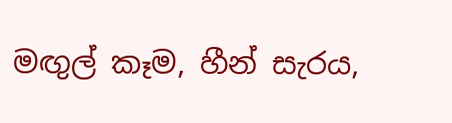මඟුල් කෑම, හීන් සැරය,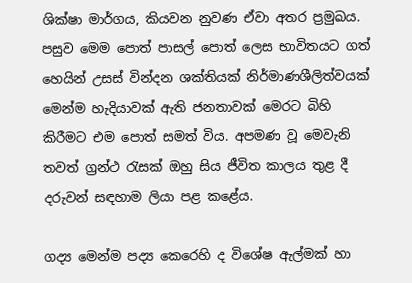ශික්‌ෂා මාර්ගය, කියවන නුවණ ඒවා අතර ප්‍රමුඛය. පසුව මෙම පොත් පාසල් පොත් ලෙස භාවිතයට ගත් හෙයින් උසස්‌ වින්දන ශක්‌තියක්‌ නිර්මාණශීලිත්වයක්‌ මෙන්ම හැදියාවක්‌ ඇති ජනතාවක්‌ මෙරට බිහි කිරීමට එම පොත් සමත් විය. අපමණ වූ මෙවැනි තවත් ග්‍රන්ථ රැසක්‌ ඔහු සිය ජීවිත කාලය තුළ දී දරුවන් සඳහාම ලියා පළ කළේය.

ගද්‍ය මෙන්ම පද්‍ය කෙරෙහි ද විශේෂ ඇල්මක්‌ හා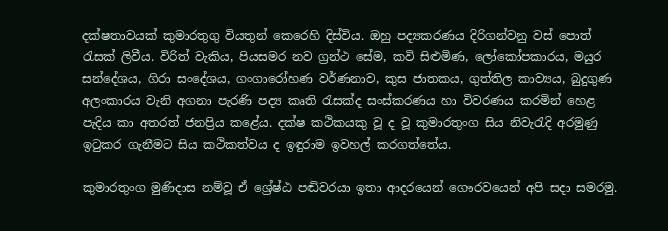දක්‌ෂතාවයක්‌ කුමාරතුගු වියතුන් කෙරෙහි දිස්‌විය. ඔහු පද්‍යකරණය දිරිගන්වනු වස්‌ පොත් රැසක්‌ ලිවීය. විරිත් වැකිය, පියසමර නව ග්‍රන්ථ සේම, කවි සිළුමිණ, ලෝකෝපකාරය, මයුර සන්දේශය, ගිරා සංදේශය, ගංගාරෝහණ වර්ණනාව, කුස ජාතකය, ගුත්තිල කාව්‍යය, බුදුගුණ අලංකාරය වැනි අගනා පැරණි පද්‍ය කෘති රැසක්‌ද සංස්‌කරණය හා විවරණය කරමින් හෙළ පැදිය කා අතරත් ජනප්‍රිය කළේය. දක්‌ෂ කථිකයකු වූ ද වූ කුමාරතුංග සිය නිවැරැදි අරමුණු ඉටුකර ගැනීමට සිය කථිකත්වය ද ඉඳුරාම ඉවහල් කරගත්තේය.

කුමාරතුංග මුණිදාස නම්වූ ඒ ශ්‍රේෂ්ඨ පඬිවරයා ඉතා ආදරයෙන් ගෞරවයෙන් අපි සදා සමරමු.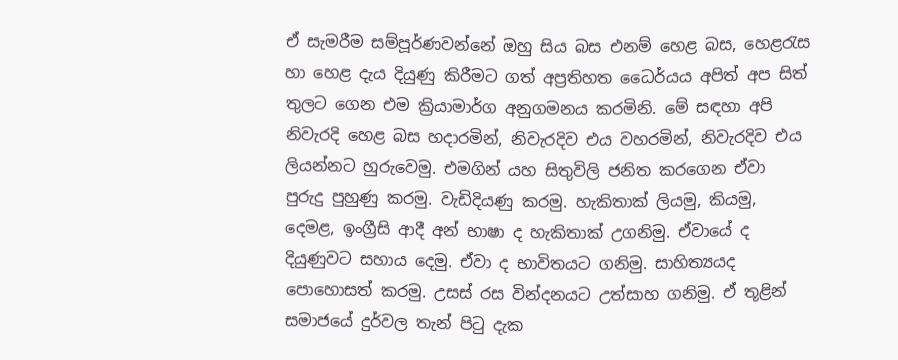ඒ සැමරීම සම්පූර්ණවන්නේ ඔහු සිය බස එනම් හෙළ බස, හෙළරැස හා හෙළ දැය දියුණු කිරීමට ගත් අප්‍රතිහත ධෛර්යය අපිත් අප සිත් තුලට ගෙන එම ක්‍රියාමාර්ග අනුගමනය කරමිනි. මේ සඳහා අපි නිවැරදි හෙළ බස හදාරමින්, නිවැරදිව එය වහරමින්, නිවැරදිව එය ලියන්නට හුරුවෙමු. එමගින් යහ සිතුවිලි ජනිත කරගෙන ඒවා පුරුදු පුහුණු කරමු. වැඩිදියණු කරමු. හැකිතාක්‌ ලියමු, කියමු, දෙමළ, ඉංග්‍රීසි ආදී අන් භාෂා ද හැකිතාක්‌ උගනිමු. ඒවායේ ද දියුණුවට සහාය දෙමු. ඒවා ද භාවිතයට ගනිමු. සාහිත්‍යයද පොහොසත් කරමු. උසස්‌ රස වින්දනයට උත්සාහ ගනිමු. ඒ තූළින් සමාජයේ දුර්වල තැන් පිටු දැක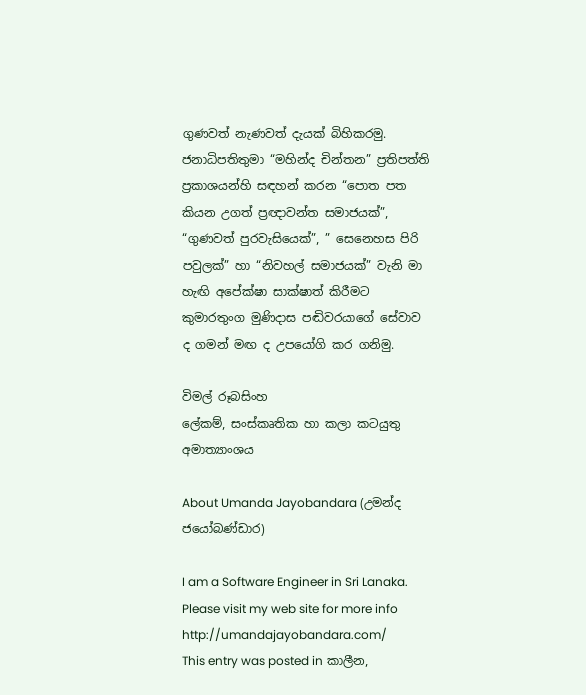ගුණවත් නැණවත් දැයක්‌ බිහිකරමු. ජනාධිපතිතුමා “මහින්ද චින්තන” ප්‍රතිපත්ති ප්‍රකාශයන්හි සඳහන් කරන “පොත පත කියන උගත් ප්‍රඥාවන්ත සමාජයක්‌”, “ගුණවත් පුරවැසියෙක්‌”, ” සෙනෙහස පිරි පවුලක්‌” හා “නිවහල් සමාජයක්‌” වැනි මා හැඟි අපේක්‌ෂා සාක්‌ෂාත් කිරීමට කුමාරතුංග මුණිදාස පඬිවරයාගේ සේවාව ද ගමන් මඟ ද උපයෝගි කර ගනිමු.

විමල් රූබසිංහ
ලේකම්, සංස්‌කෘතික හා කලා කටයුතු අමාත්‍යාංශය

About Umanda Jayobandara (උමන්ද ජයෝබණ්ඩාර)

I am a Software Engineer in Sri Lanaka. Please visit my web site for more info http://umandajayobandara.com/
This entry was posted in කාලීන,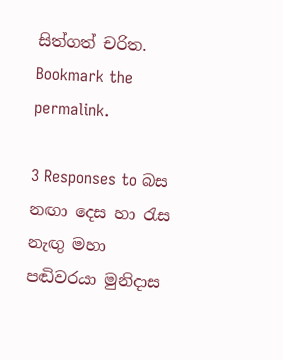සිත්ගත් චරිත. Bookmark the permalink.

3 Responses to බස නඟා දෙස හා රැස නැඟු මහා පඬිවරයා මුනිදාස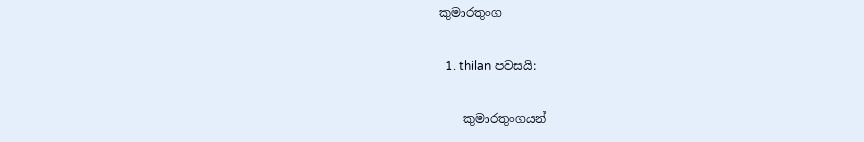කුමාරතුංග

  1. thilan පවසයි:

    කුමාරතුංගයන්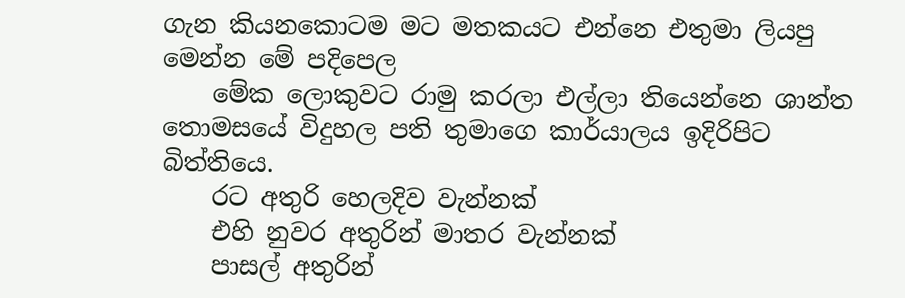ගැන කියනකොටම මට මතකයට එන්නෙ එතුමා ලියපු මෙන්න මේ පදිපෙල
    මේක ලොකුවට රාමු කරලා එල්ලා තියෙන්නෙ ශාන්ත තොමසයේ විදුහල පති තුමාගෙ කාර්යාලය ඉදිරිපිට බිත්තියෙ.
    රට අතුරි හෙලදිව වැන්නක්
    එහි නුවර අතුරින් මාතර වැන්නක්
    පාසල් අතුරින්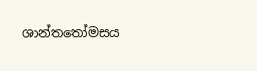ශාන්ත‍තෝමසය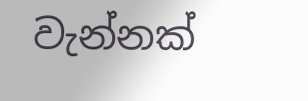වැන්නක්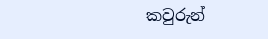කවුරුන්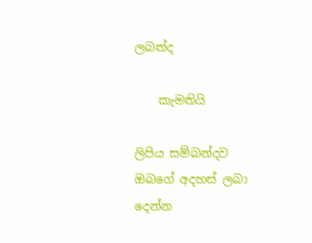ලබත්ද

    කැමතියි

ලිපිය සම්බන්දව ඔබගේ අදහස් ලබා දෙන්න